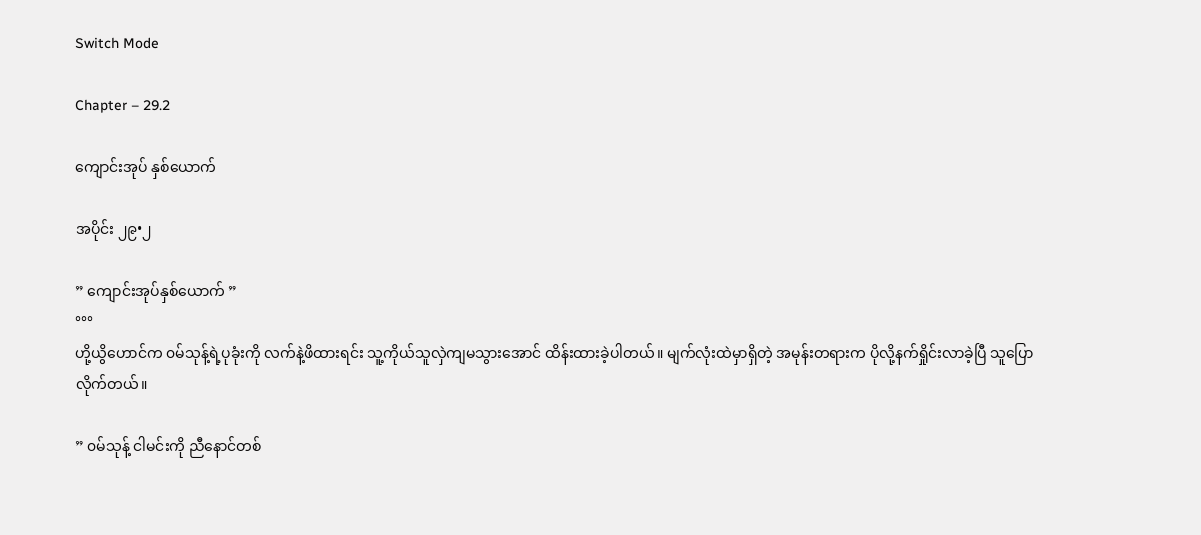Switch Mode

Chapter – 29.2

ကျောင်းအုပ် နှစ်ယောက်

အပိုင်း ၂၉•၂

” ကျောင်းအုပ်နှစ်ယောက် ”
°°°
ဟို့ယွိဟောင်က ၀မ်သုန့်ရဲ့ပုခုံးကို လက်နဲ့ဖိထားရင်း သူ့ကိုယ်သူလှဲကျမသွားအောင် ထိန်းထားခဲ့ပါတယ်။ မျက်လုံးထဲမှာရှိတဲ့ အမုန်းတရားက ပိုလို့နက်ရှိုင်းလာခဲ့ပြီ သူပြောလိုက်တယ်။

” ၀မ်သုန့် ငါမင်းကို ညီနောင်တစ်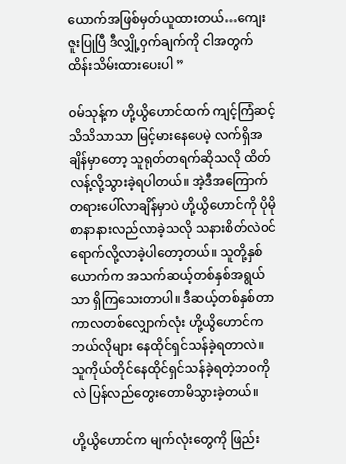ယောက်အဖြစ်မှတ်ယူထားတယ်…ကျေးဇူးပြုပြီ ဒီလျှို့၀ှက်ချက်ကို ငါအတွက် ထိန်းသိမ်းထားပေးပါ ”

၀မ်သုန့်က ဟို့ယွိဟောင်ထက် ကျင့်ကြံဆင့်သိသိသာသာ မြင့်မားနေပေမဲ့ လက်ရှိအချိန်မှာတော့ သူရုတ်တရက်ဆိုသလို ထိတ်လန့်လို့သွားခဲ့ရပါတယ်။ အဲ့ဒီအကြောက်တရားပေါ်လာချိန်မှာပဲ ဟို့ယွိဟောင်ကို ပိုမိုစာနာနားလည်လာခဲ့သလို သနားစိတ်လဲ၀င်ရောက်လို့လာခဲ့ပါတော့တယ်။ သူတို့နှစ်ယောက်က အသက်ဆယ့်တစ်နှစ်အရွယ်သာ ရှိကြသေးတာပါ။ ဒီဆယ့်တစ်နှစ်တာကာလတစ်လျှောက်လုံး ဟို့ယွိဟောင်က ဘယ်လိုများ နေထိုင်ရှင်သန်ခဲ့ရတာလဲ။ သူကိုယ်တိုင်နေထိုင်ရှင်သန်ခဲ့ရတဲ့ဘ၀ကိုလဲ ပြန်လည်တွေးတောမိသွားခဲ့တယ်။

ဟို့ယွိဟောင်က မျက်လုံးတွေကို ဖြည်း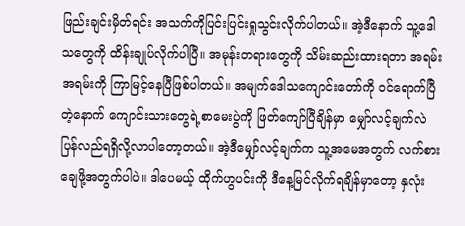ဖြည်းချင်းမှိတ်ရင်း အသက်ကိုပြင်းပြင်းရှုသွင်းလိုက်ပါတယ်။ အဲ့ဒီနောက် သူ့ဒေါသတွေကို ထိန်းချုပ်လိုက်ပါပြီ။ အမုန်းတရားတွေကို သိမ်းဆည်းထားရတာ အရမ်းအရမ်းကို ကြာမြင့်နေပြီဖြစ်ပါတယ်။ အမျက်ဒေါသကျောင်းတော်ကို ၀င်ရောက်ပြီတဲ့နောက် ကျောင်းသားတွေရဲ့စာမေးပွဲကို ဖြတ်ကျော်ပြီချိန်မှာ မျှော်လင့်ချက်လဲ ပြန်လည်ရရှိလို့လာပါတော့တယ်။ အဲ့ဒီမျှော်လင့်ချက်က သူ့အမေအတွက် လက်စားချေဖို့အတွက်ပါပဲ။ ဒါပေမယ့် ထိုက်ဟွပင်းကို ဒီနေ့မြင်လိုက်ရချိန်မှာတော့ နှလုံး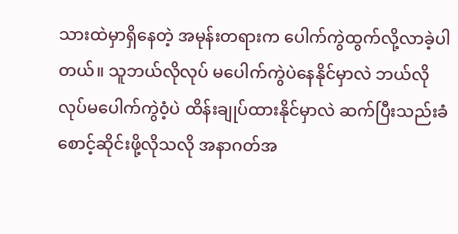သားထဲမှာရှိနေတဲ့ အမုန်းတရားက ပေါက်ကွဲထွက်လို့လာခဲ့ပါတယ်။ သူဘယ်လိုလုပ် မပေါက်ကွဲပဲနေနိုင်မှာလဲ ဘယ်လိုလုပ်မပေါက်ကွဲ၀ံ့ပဲ ထိန်းချုပ်ထားနိုင်မှာလဲ ဆက်ပြီးသည်းခံစောင့်ဆိုင်းဖို့လိုသလို အနာဂတ်အ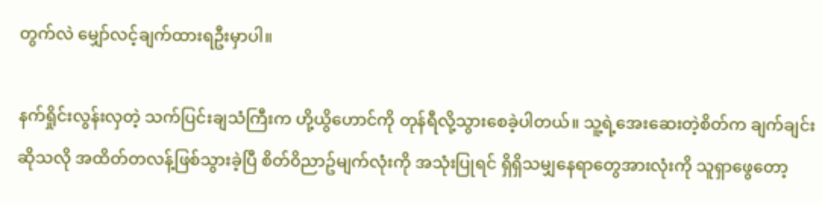တွက်လဲ မျှော်လင့်ချက်ထားရဦးမှာပါ။

နက်ရှိုင်းလွန်းလှတဲ့ သက်ပြင်းချသံကြီးက ဟို့ယွိဟောင်ကို တုန်ရီလို့သွားစေခဲ့ပါတယ်။ သူ့ရဲ့အေးဆေးတဲ့စိတ်က ချက်ချင်းဆိုသလို အထိတ်တလန့်ဖြစ်သွားခဲ့ပြီ စိတ်၀ိညာဥ်မျက်လုံးကို အသုံးပြုရင် ရှိရှိသမျှနေရာတွေအားလုံးကို သူရှာဖွေတော့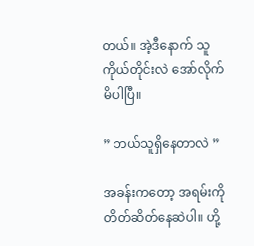တယ်။ အဲ့ဒီနောက် သူကိုယ်တိုင်းလဲ အော်လိုက်မိပါပြီ။

” ဘယ်သူရှိနေတာလဲ ”

အခန်းကတော့ အရမ်းကိုတိတ်ဆိတ်နေဆဲပါ။ ဟို့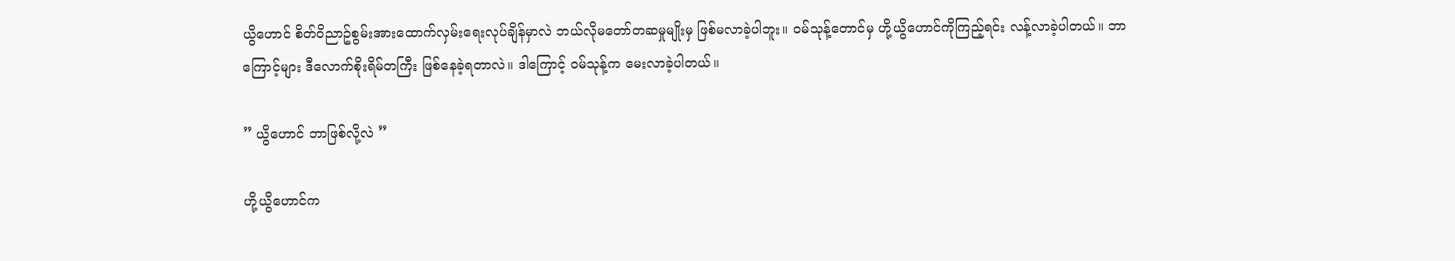ယွိဟောင် စိတ်၀ိညာဥ်စွမ်းအားထောက်လှမ်းရေးလုပ်ချိန်မှာလဲ ဘယ်လိုမတော်တဆမှုမျိုးမှ ဖြစ်မလာခဲ့ပါဘူး။ ၀မ်သုန့်တောင်မှ ဟို့ယွိဟောင်ကိုကြည့်ရင်း လန့်လာခဲ့ပါတယ်။ ဘာကြောင့်များ ဒီလောက်စိုးရိမ်တကြီး ဖြစ်နေခဲ့ရတာလဲ။ ဒါကြောင့် ၀မ်သုန့်က မေးလာခဲ့ပါတယ်။

” ယွိဟောင် ဘာဖြစ်လို့လဲ ”

ဟို့ယွိဟောင်က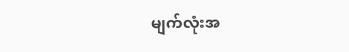မျက်လုံးအ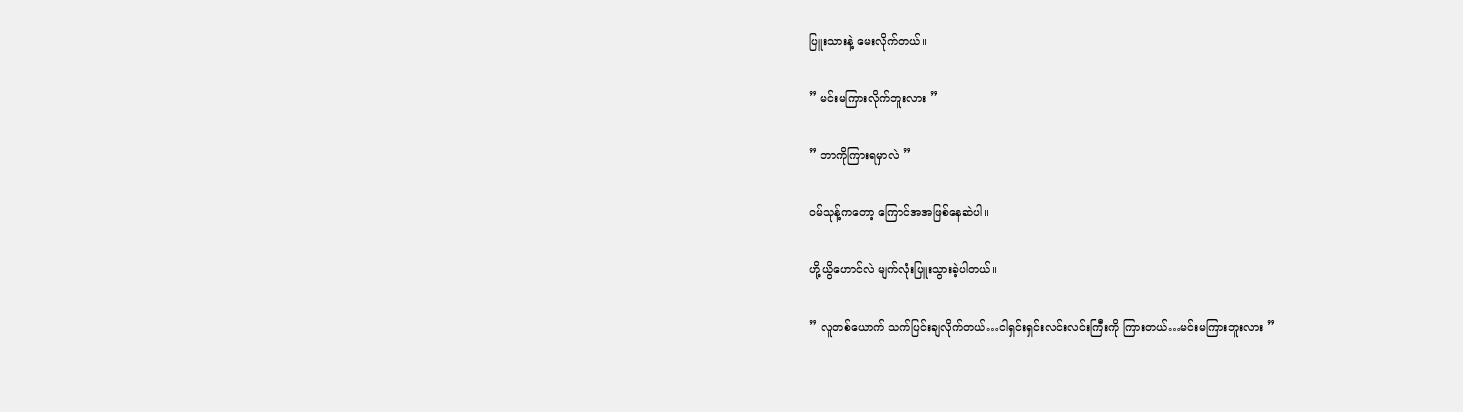ပြူးသားနဲ့ မေးလိုက်တယ်။

” မင်းမကြားလိုက်ဘူးလား ”

” ဘာကိုကြားရမှာလဲ ”

၀မ်သုန့်ကတော့ ကြောင်အအဖြစ်နေဆဲပါ။

ဟို့ယွိဟောင်လဲ မျက်လုံးပြူးသွားခဲ့ပါတယ်။

” လူတစ်ယောက် သက်ပြင်းချလိုက်တယ်…ငါရှင်းရှင်းလင်းလင်းကြီးကို ကြားတယ်…မင်းမကြားဘူးလား ”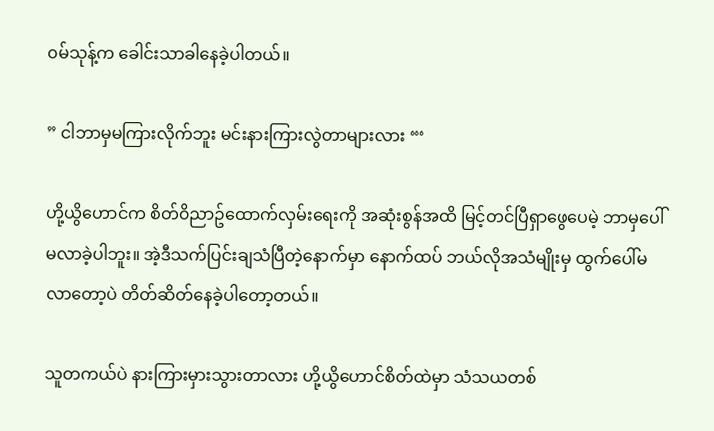၀မ်သုန့်က ခေါင်းသာခါနေခဲ့ပါတယ်။

” ငါဘာမှမကြားလိုက်ဘူး မင်းနားကြားလွဲတာများလား “‘

ဟို့ယွိဟောင်က စိတ်၀ိညာဥ်ထောက်လှမ်းရေးကို အဆုံးစွန်အထိ မြင့်တင်ပြီရှာဖွေပေမဲ့ ဘာမှပေါ်မလာခဲ့ပါဘူး။ အဲ့ဒီသက်ပြင်းချသံပြီတဲ့နောက်မှာ နောက်ထပ် ဘယ်လိုအသံမျိုးမှ ထွက်ပေါ်မလာတော့ပဲ တိတ်ဆိတ်နေခဲ့ပါတော့တယ်။

သူတကယ်ပဲ နားကြားမှားသွားတာလား ဟို့ယွိဟောင်စိတ်ထဲမှာ သံသယတစ်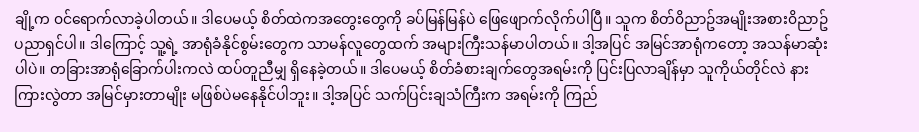ချို့က ၀င်ရောက်လာခဲ့ပါတယ်။ ဒါပေမယ့် စိတ်ထဲကအတွေးတွေကို ခပ်မြန်မြန်ပဲ ဖြေဖျောက်လိုက်ပါပြီ။ သူက စိတ်၀ိညာဥ်အမျိုးအစား၀ိညာဥ်ပညာရှင်ပါ။ ဒါကြောင့် သူ့ရဲ့ အာရုံခံနိုင်စွမ်းတွေက သာမန်လူတွေထက် အများကြီးသန်မာပါတယ်။ ဒါ့အပြင် အမြင်အာရုံကတော့ အသန်မာဆုံးပါပဲ။ တခြားအာရုံခြောက်ပါးကလဲ ထပ်တူညီမျှ ရှိနေခဲ့တယ်။ ဒါပေမယ့် စိတ်ခံစားချက်တွေအရမ်းကို ပြင်းပြလာချိန်မှာ သူကိုယ်တိုင်လဲ နားကြားလွဲတာ အမြင်မှားတာမျိုး မဖြစ်ပဲမနေနိုင်ပါဘူး။ ဒါ့အပြင် သက်ပြင်းချသံကြီးက အရမ်းကို ကြည်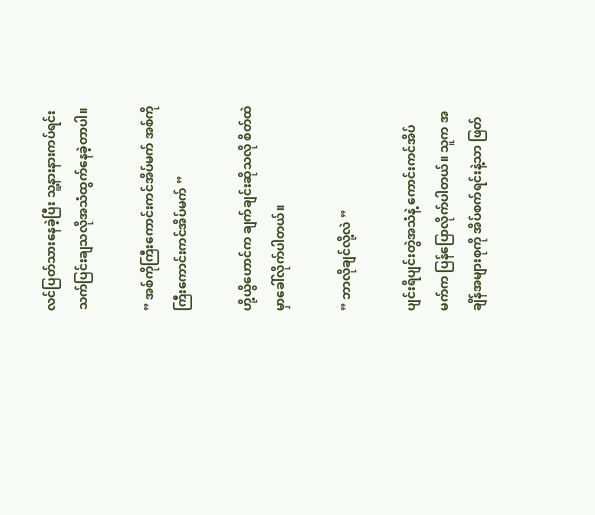လင်ပြတ်သားနေခဲ့ပြီး သူ့နားနားကပ်ရင်း သက်ပြင်းချသလိုအသံထွက်နေခဲ့တာပါ။

” အစ်ကိုကြီးကောင်းကင်အိပ်မက် အစ်ကိုကြီးကောင်းကင်အိပ်မက် ”

ဟို့ယွိဟောင်က ချက်ချင်းဆိုသလို စိတ်ထဲမှာခေါ်လိုက်ပါတယ်။

” ဘာလိုချင်လို့လဲ ”

ပျင်းရိပျင်းတွဲအသံနဲ့ ကောင်းကင်အိပ်မက်က ပြန်ပြောလိုက်ပါတယ်။ သူက အချိန်အများစုကို အိပ်စက်ရင်းနဲ့သာ ဖြတ်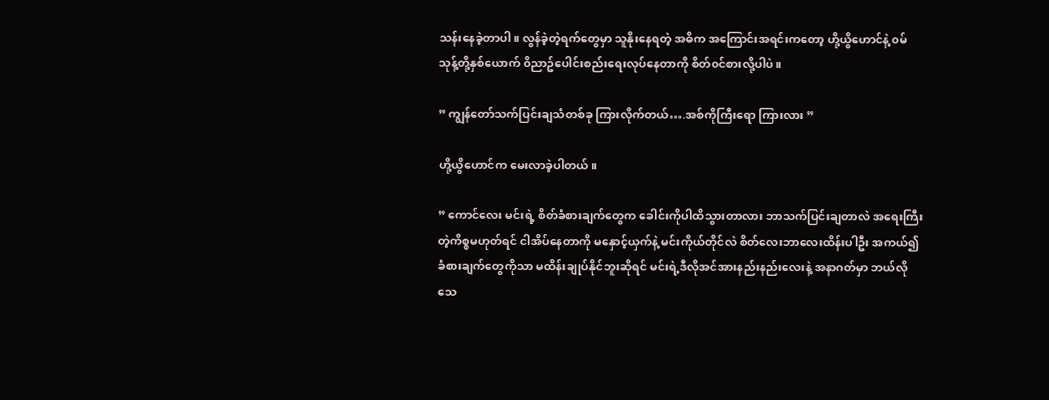သန်းနေခဲ့တာပါ။ လွန်ခဲ့တဲ့ရက်တွေမှာ သူနိုးနေရတဲ့ အဓိက အကြောင်းအရင်းကတော့ ဟို့ယွိဟောင်နဲ့ ၀မ်သုန့်တို့နှစ်ယောက် ၀ိညာဥ်ပေါင်းစည်းရေးလုပ်နေတာကို စိတ်၀င်စားလို့ပါပဲ။

” ကျွန်တော်သက်ပြင်းချသံတစ်ခု ကြားလိုက်တယ်….အစ်ကိုကြီးရော ကြားလား ”

ဟို့ယွိဟောင်က မေးလာခဲ့ပါတယ်။

” ကောင်လေး မင်းရဲ့ စိတ်ခံစားချက်တွေက ခေါင်းကိုပါထိသွားတာလား ဘာသက်ပြင်းချတာလဲ အရေးကြီးတဲ့ကိစ္စမဟုတ်ရင် ငါအိပ်နေတာကို မနှောင့်ယှက်နဲ့ မင်းကိုယ်တိုင်လဲ စိတ်လေးဘာလေးထိန်းပါဦး အကယ်၍ ခံစားချက်တွေကိုသာ မထိန်းချုပ်နိုင်ဘူးဆိုရင် မင်းရဲ့ဒီလိုအင်အားနည်းနည်းလေးနဲ့ အနာဂတ်မှာ ဘယ်လိုသေ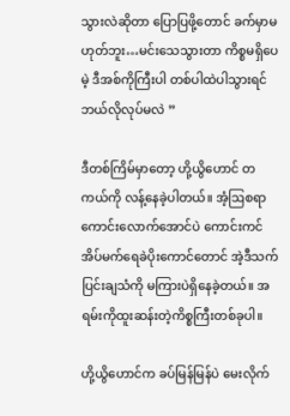သွားလဲဆိုတာ ပြောပြဖို့တောင် ခက်မှာမဟုတ်ဘူး…မင်းသေသွားတာ ကိစ္စမရှိပေမဲ့ ဒီအစ်ကိုကြီးပါ တစ်ပါထဲပါသွားရင်ဘယ်လိုလုပ်မလဲ ”

ဒီတစ်ကြိမ်မှာတော့ ဟို့ယွိဟောင် တကယ်ကို လန့်နေခဲ့ပါတယ်။ အံ့ဩစရာကောင်းလောက်အောင်ပဲ ကောင်းကင်အိပ်မက်ရေခဲပိုးကောင်တောင် အဲ့ဒီသက်ပြင်းချသံကို မကြားပဲရှိနေခဲ့တယ်။ အရမ်းကိုထူးဆန်းတဲ့ကိစ္စကြီးတစ်ခုပါ။

ဟို့ယွိဟောင်က ခပ်မြန်မြန်ပဲ မေးလိုက်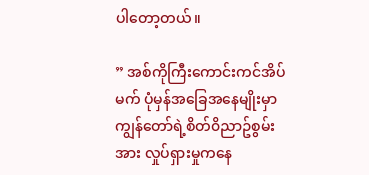ပါတော့တယ်။

” အစ်ကိုကြီးကောင်းကင်အိပ်မက် ပုံမှန်အခြေအနေမျိုးမှာ ကျွန်တော်ရဲ့စိတ်၀ိညာဥ်စွမ်းအား လှုပ်ရှားမှုကနေ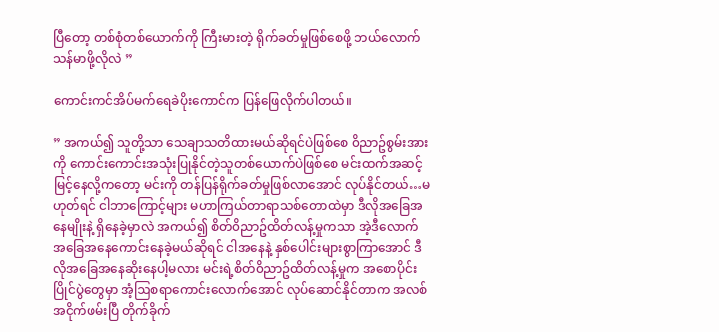ပြီတော့ တစ်စုံတစ်ယောက်ကို ကြီးမားတဲ့ ရိုက်ခတ်မှုဖြစ်စေဖို့ ဘယ်လောက်သန်မာဖို့လိုလဲ ”

ကောင်းကင်အိပ်မက်ရေခဲပိုးကောင်က ပြန်ဖြေလိုက်ပါတယ်။

” အကယ်၍ သူတို့သာ သေချာသတိထားမယ်ဆိုရင်ပဲဖြစ်စေ ၀ိညာဥ်စွမ်းအားကို ကောင်းကောင်းအသုံးပြုနိုင်တဲ့သူတစ်ယောက်ပဲဖြစ်စေ မင်းထက်အဆင့်မြင့်နေလို့ကတော့ မင်းကို တန်ပြန်ရိုက်ခတ်မှုဖြစ်လာအောင် လုပ်နိုင်တယ်…မဟုတ်ရင် ငါဘာကြောင့်များ မဟာကြယ်တာရာသစ်တောထဲမှာ ဒီလိုအခြေအနေမျိုးနဲ့ ရှိနေခဲ့မှာလဲ အကယ်၍ စိတ်၀ိညာဥ်ထိတ်လန့်မှုကသာ အဲ့ဒီလောက် အခြေအနေကောင်းနေခဲ့မယ်ဆိုရင် ငါအနေနဲ့ နှစ်ပေါင်းများစွာကြာအောင် ဒီလိုအခြေအနေဆိုးနေပါ့မလား မင်းရဲ့စိတ်၀ိညာဥ်ထိတ်လန့်မှုက အစောပိုင်းပြိုင်ပွဲတွေမှာ အံ့ဩစရာကောင်းလောက်အောင် လုပ်ဆောင်နိုင်တာက အလစ်အငိုက်ဖမ်းပြီ တိုက်ခိုက်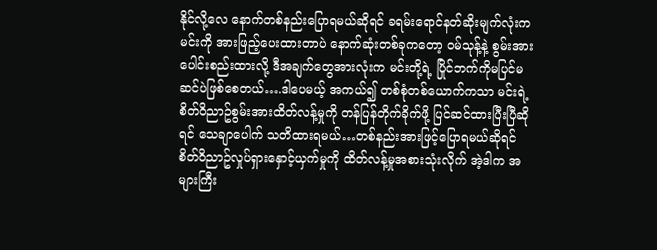နိုင်လို့လေ နောက်တစ်နည်းပြောရမယ်ဆိုရင် ခရမ်းရောင်နတ်ဆိုးမျက်လုံးက မင်းကို အားဖြည့်ပေးထားတာပဲ နောက်ဆုံးတစ်ခုကတော့ ၀မ်သုန့်နဲ့ စွမ်းအားပေါင်းစည်းထားလို့ ဒီအချက်တွေအားလုံးက မင်းတို့ရဲ့ ပြိုင်ဘက်ကိုမပြင်မဆင်ပဲဖြစ်စေတယ်….ဒါပေမယ့် အကယ်၍ တစ်စုံတစ်ယောက်ကသာ မင်းရဲ့စိတ်၀ိညာဥ်စွမ်းအားထိတ်လန့်မှုကို တန်ပြန်တိုက်ခိုက်ဖို့ ပြင်ဆင်ထားပြီးပြီဆိုရင် သေချာပေါက် သတိထားရမယ်…တစ်နည်းအားဖြင့်ပြောရမယ်ဆိုရင် စိတ်၀ိညာဥ်လှုပ်ရှားနှောင့်ယှက်မှုကို ထိတ်လန့်မှုအစားသုံးလိုက် အဲ့ဒါက အများကြီး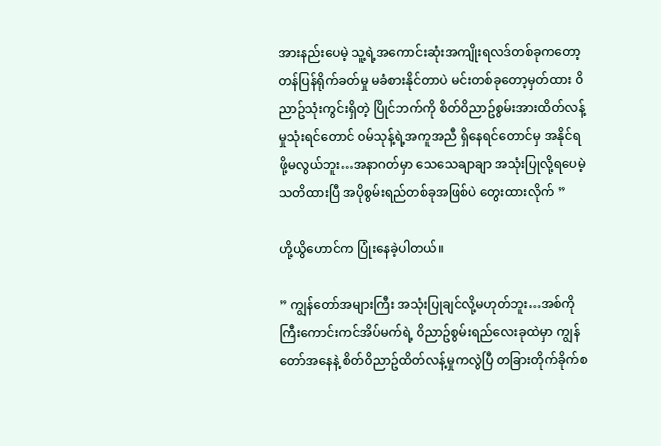အားနည်းပေမဲ့ သူ့ရဲ့အကောင်းဆုံးအကျိုးရလဒ်တစ်ခုကတော့ တန်ပြန်ရိုက်ခတ်မှု မခံစားနိုင်တာပဲ မင်းတစ်ခုတော့မှတ်ထား ၀ိညာဥ်သုံးကွင်းရှိတဲ့ ပြိုင်ဘက်ကို စိတ်၀ိညာဥ်စွမ်းအားထိတ်လန့်မှုသုံးရင်တောင် ၀မ်သုန့်ရဲ့အကူအညီ ရှိနေရင်တောင်မှ အနိုင်ရဖို့မလွယ်ဘူး…အနာဂတ်မှာ သေသေချာချာ အသုံးပြုလို့ရပေမဲ့ သတိထားပြီ အပိုစွမ်းရည်တစ်ခုအဖြစ်ပဲ တွေးထားလိုက် ”

ဟို့ယွိဟောင်က ပြုံးနေခဲ့ပါတယ်။

” ကျွန်တော်အများကြီး အသုံးပြုချင်လို့မဟုတ်ဘူး…အစ်ကိုကြီးကောင်းကင်အိပ်မက်ရဲ့ ၀ိညာဥ်စွမ်းရည်လေးခုထဲမှာ ကျွန်တော်အနေနဲ့ စိတ်၀ိညာဥ်ထိတ်လန့်မှုကလွဲပြီ တခြားတိုက်ခိုက်စ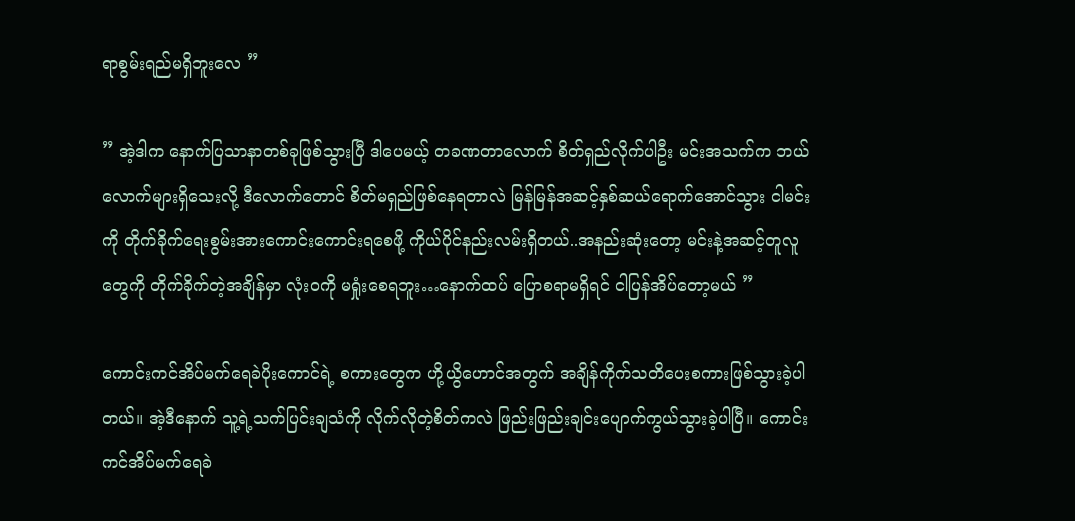ရာစွမ်းရည်မရှိဘူးလေ ”

” အဲ့ဒါက နောက်ပြသာနာတစ်ခုဖြစ်သွားပြီ ဒါပေမယ့် တခဏတာလောက် စိတ်ရှည်လိုက်ပါဦး မင်းအသက်က ဘယ်လောက်များရှိသေးလို့ ဒီလောက်တောင် စိတ်မရှည်ဖြစ်နေရတာလဲ မြန်မြန်အဆင့်နှစ်ဆယ်ရောက်အောင်သွား ငါမင်းကို တိုက်ခိုက်ရေးစွမ်းအားကောင်းကောင်းရစေဖို့ ကိုယ်ပိုင်နည်းလမ်းရှိတယ်..အနည်းဆုံးတော့ မင်းနဲ့အဆင့်တူလူတွေကို တိုက်ခိုက်တဲ့အချိန်မှာ လုံး၀ကို မရှုံးစေရဘူး…နောက်ထပ် ပြောစရာမရှိရင် ငါပြန်အိပ်တော့မယ် ”

ကောင်းကင်အိပ်မက်ရေခဲပိုးကောင်ရဲ့ စကားတွေက ဟို့ယွိဟောင်အတွက် အချိန်ကိုက်သတိပေးစကားဖြစ်သွားခဲ့ပါတယ်။ အဲ့ဒီနောက် သူ့ရဲ့သက်ပြင်းချသံကို လိုက်လိုတဲ့စိတ်ကလဲ ဖြည်းဖြည်းချင်းပျောက်ကွယ်သွားခဲ့ပါပြီ။ ကောင်းကင်အိပ်မက်ရေခဲ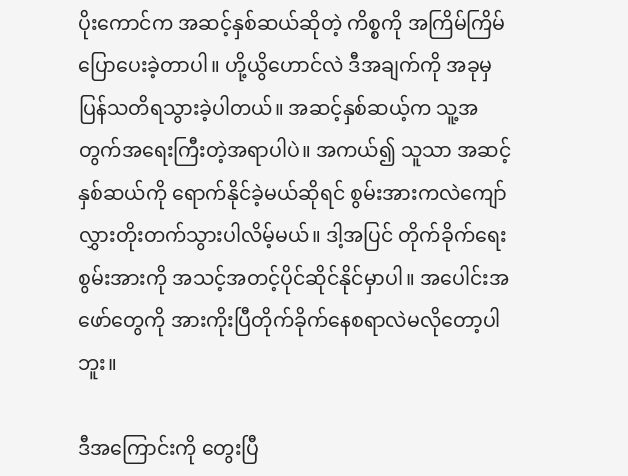ပိုးကောင်က အဆင့်နှစ်ဆယ်ဆိုတဲ့ ကိစ္စကို အကြိမ်ကြိမ် ပြောပေးခဲ့တာပါ။ ဟို့ယွိဟောင်လဲ ဒီအချက်ကို အခုမှပြန်သတိရသွားခဲ့ပါတယ်။ အဆင့်နှစ်ဆယ့်က သူ့အတွက်အရေးကြီးတဲ့အရာပါပဲ။ အကယ်၍ သူသာ အဆင့်နှစ်ဆယ်ကို ရောက်နိုင်ခဲ့မယ်ဆိုရင် စွမ်းအားကလဲကျော်လွှားတိုးတက်သွားပါလိမ့်မယ်။ ဒါ့အပြင် တိုက်ခိုက်ရေးစွမ်းအားကို အသင့်အတင့်ပိုင်ဆိုင်နိုင်မှာပါ။ အပေါင်းအဖော်တွေကို အားကိုးပြီတိုက်ခိုက်နေစရာလဲမလိုတော့ပါဘူး။

ဒီအကြောင်းကို တွေးပြီ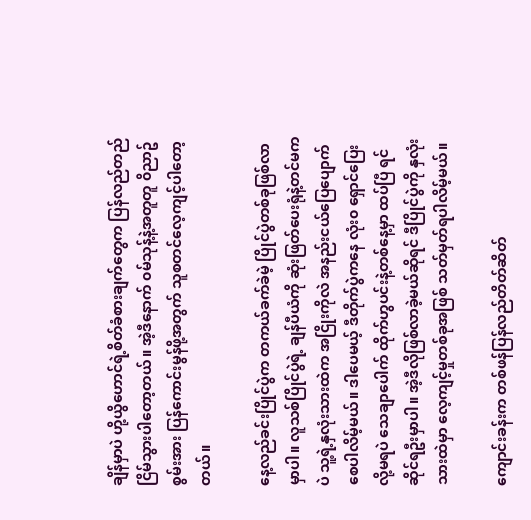ချိန်မှာပဲ ဟို့ယွိဟောင်ရဲ့စိတ်ခံစားချက်တွေက ပြန်လည်တည်ငြိမ်သွားပါတော့တယ်။ အဲ့ဒီနောက် ၀မ်သုန့်နဲ့အတူတူ ၀ိညာဥ်စွမ်းအား ပြန်ကောင်းမွန်ဖို့အတွက် သူစတင်လေ့ကျင့်ပါတော့တယ်။

နေ့လည်ခင်းပြိုင်ပွဲက တကယ်ခက်ခဲမဲ့ ပြိုင်ပွဲတစ်ခုဖြစ်လာမှာပါ။ လူသစ်ပြိုင်ပွဲရဲ့ ချန်ပီယံကို ဆုံးဖြတ်ပေးရုံနဲ့တင်မကပဲ သူ့ရဲ့နှလုံးသားထဲက အငြိုးကိုလဲ အနည်းငယ်ပြေပျောက်စေပါလိမ့်မယ်။ ဒါပေမယ့် ဒီတိုက်ပွဲကနေ လုံး၀ ရှောင်ပြေးလို့မရပဲ သေချာပေါက် ထိုက်ဟွပင်းနဲ့တစ်နေ့မှာ ထပ်ပြီ ရင်ဆိုင်ရဦးမှာပါ။ အဲ့ဒီလိုဖြစ်လာခဲ့မယ်ဆိုရင် ဒီပြိုင်ပွဲကို နှလုံးသားထဲမှာ လေ့ကျင့်မှုတစ်ခုအဖြစ် သတ်မှတ်ရပါလိမ့်မယ်။

ကျောင်းခန်းက တစ်ဖန်ပြန်လည်တိတ်ဆိတ်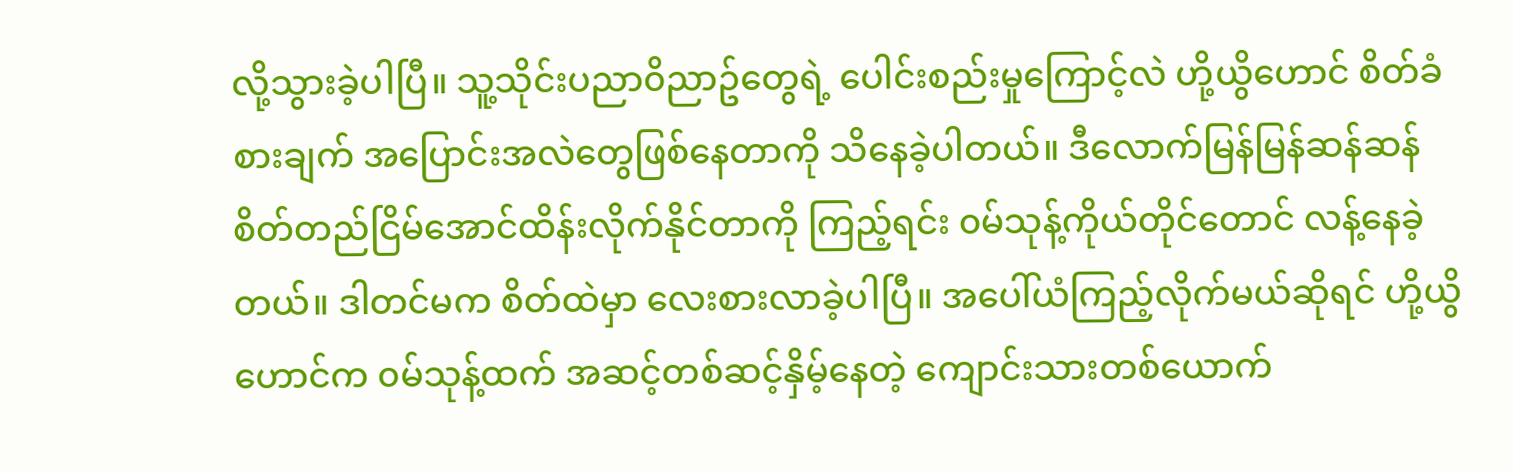လို့သွားခဲ့ပါပြီ။ သူ့သိုင်းပညာ၀ိညာဥ်တွေရဲ့ ပေါင်းစည်းမှုကြောင့်လဲ ဟို့ယွိဟောင် စိတ်ခံစားချက် အပြောင်းအလဲတွေဖြစ်နေတာကို သိနေခဲ့ပါတယ်။ ဒီလောက်မြန်မြန်ဆန်ဆန် စိတ်တည်ငြိမ်အောင်ထိန်းလိုက်နိုင်တာကို ကြည့်ရင်း ၀မ်သုန့်ကိုယ်တိုင်တောင် လန့်နေခဲ့တယ်။ ဒါတင်မက စိတ်ထဲမှာ လေးစားလာခဲ့ပါပြီ။ အပေါ်ယံကြည့်လိုက်မယ်ဆိုရင် ဟို့ယွိဟောင်က ၀မ်သုန့်ထက် အဆင့်တစ်ဆင့်နှိမ့်နေတဲ့ ကျောင်းသားတစ်ယောက်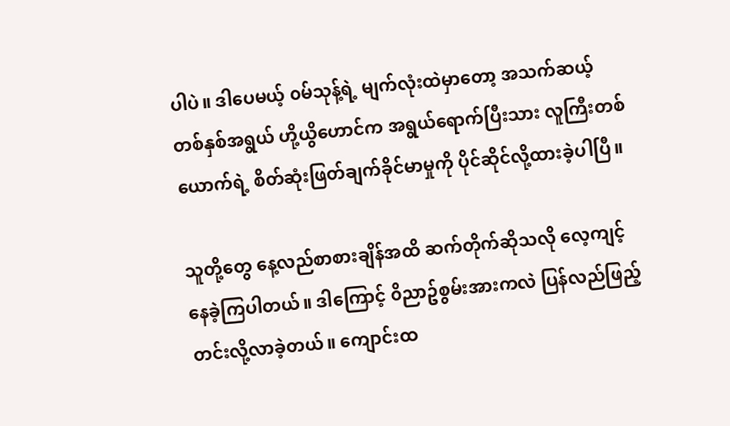ပါပဲ။ ဒါပေမယ့် ၀မ်သုန့်ရဲ့ မျက်လုံးထဲမှာတော့ အသက်ဆယ့်တစ်နှစ်အရွယ် ဟို့ယွိဟောင်က အရွယ်ရောက်ပြီးသား လူကြီးတစ်ယောက်ရဲ့ စိတ်ဆုံးဖြတ်ချက်ခိုင်မာမှုကို ပိုင်ဆိုင်လို့ထားခဲ့ပါပြီ။

သူတို့တွေ နေ့လည်စာစားချိန်အထိ ဆက်တိုက်ဆိုသလို လေ့ကျင့်နေခဲ့ကြပါတယ်။ ဒါကြောင့် ၀ိညာဥ်စွမ်းအားကလဲ ပြန်လည်ဖြည့်တင်းလို့လာခဲ့တယ်။ ကျောင်းထ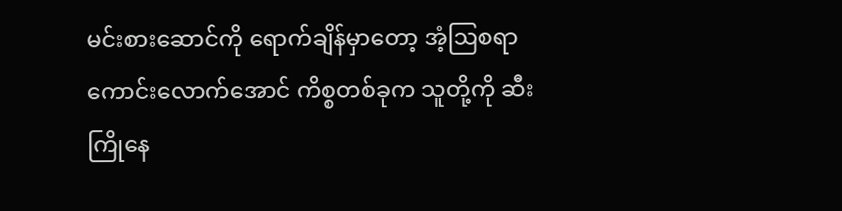မင်းစားဆောင်ကို ရောက်ချိန်မှာတော့ အံ့ဩစရာကောင်းလောက်အောင် ကိစ္စတစ်ခုက သူတို့ကို ဆီးကြိုနေ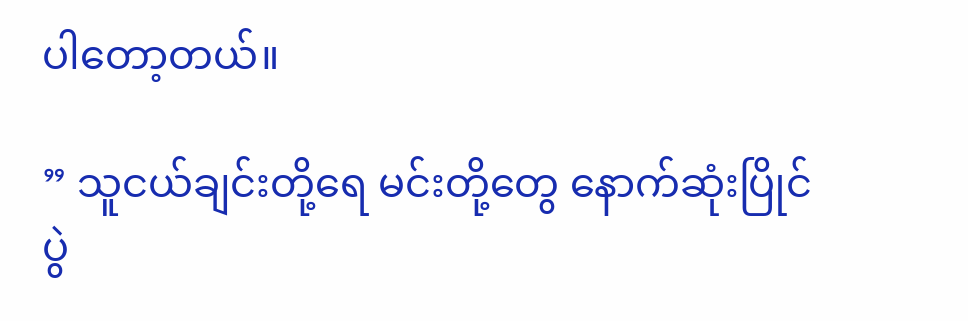ပါတော့တယ်။

” သူငယ်ချင်းတို့ရေ မင်းတို့တွေ နောက်ဆုံးပြိုင်ပွဲ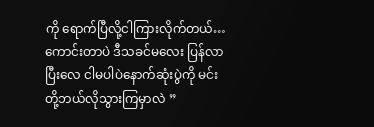ကို ရောက်ပြီလို့ငါကြားလိုက်တယ်…ကောင်းတာပဲ ဒီသခင်မလေး ပြန်လာပြီးလေ ငါမပါပဲနောက်ဆုံးပွဲကို မင်းတို့ဘယ်လိုသွားကြမှာလဲ ”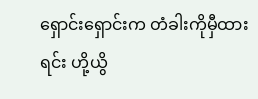ရှောင်းရှောင်းက တံခါးကိုမှီထားရင်း ဟို့ယွိ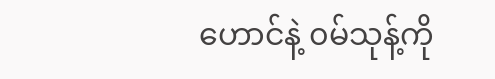ဟောင်နဲ့ ၀မ်သုန့်ကို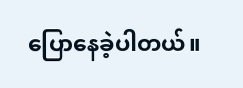ပြောနေခဲ့ပါတယ်။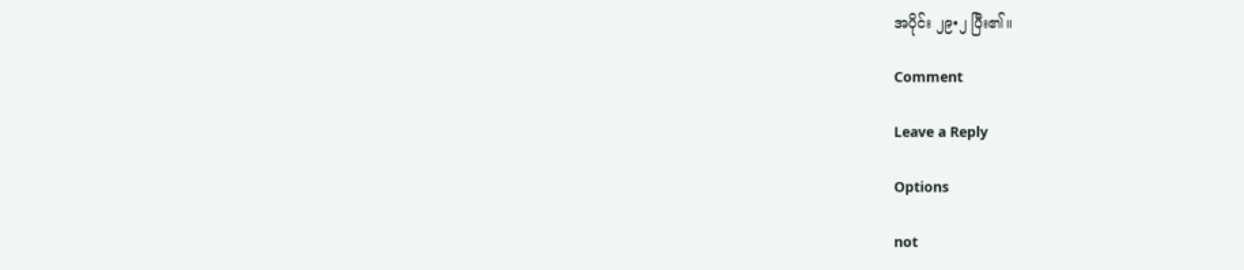အပိုင်း ၂၉•၂ ပြီး၏။

Comment

Leave a Reply

Options

not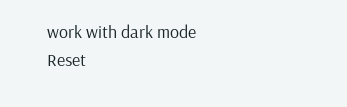work with dark mode
Reset